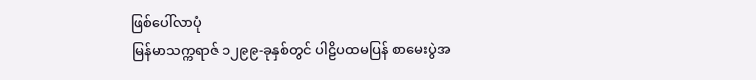ဖြစ်ပေါ်လာပုံ
မြန်မာသက္ကရာဇ် ၁၂၉၉-ခုနှစ်တွင် ပါဠိပထမပြန် စာမေးပွဲအ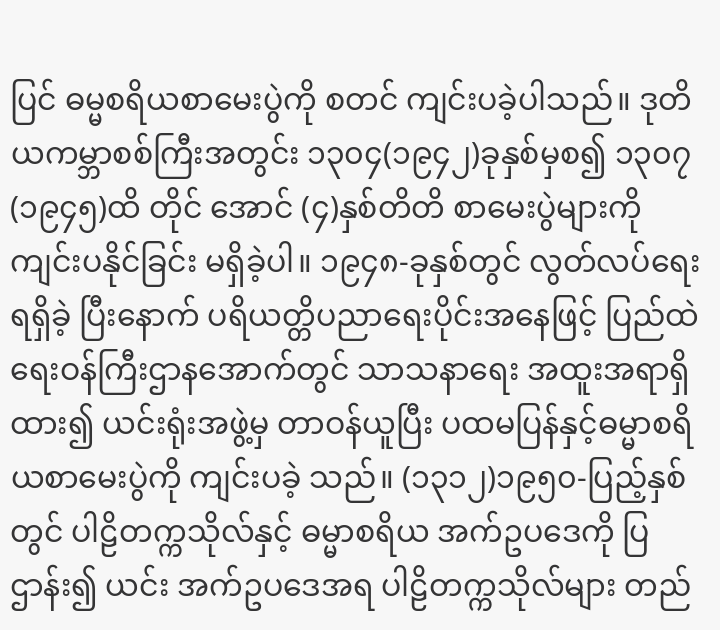ပြင် ဓမ္မစရိယစာမေးပွဲကို စတင် ကျင်းပခဲ့ပါသည်။ ဒုတိယကမ္ဘာစစ်ကြီးအတွင်း ၁၃၀၄(၁၉၄၂)ခုနှစ်မှစ၍ ၁၃၀၇(၁၉၄၅)ထိ တိုင် အောင် (၄)နှစ်တိတိ စာမေးပွဲများကို ကျင်းပနိုင်ခြင်း မရှိခဲ့ပါ။ ၁၉၄၈-ခုနှစ်တွင် လွတ်လပ်ရေးရရှိခဲ့ ပြီးနောက် ပရိယတ္တိပညာရေးပိုင်းအနေဖြင့် ပြည်ထဲရေးဝန်ကြီးဌာနအောက်တွင် သာသနာရေး အထူးအရာရှိထား၍ ယင်းရုံးအဖွဲ့မှ တာဝန်ယူပြီး ပထမပြန်နှင့်ဓမ္မာစရိယစာမေးပွဲကို ကျင်းပခဲ့ သည်။ (၁၃၁၂)၁၉၅၀-ပြည့်နှစ်တွင် ပါဠိတက္ကသိုလ်နှင့် ဓမ္မာစရိယ အက်ဥပဒေကို ပြဌာန်း၍ ယင်း အက်ဥပဒေအရ ပါဠိတက္ကသိုလ်များ တည်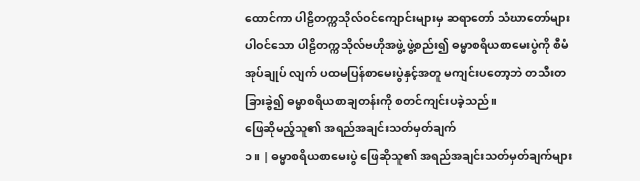ထောင်ကာ ပါဠိတက္ကသိုလ်ဝင်ကျောင်းများမှ ဆရာတော် သံဃာတော်များပါဝင်သော ပါဠိတက္ကသိုလ်ဗဟိုအဖွဲ့ ဖွဲ့စည်း၍ ဓမ္မာစရိယစာမေးပွဲကို စီမံအုပ်ချုပ် လျက် ပထမပြန်စာမေးပွဲနှင့်အတူ မကျင်းပတော့ဘဲ တသီးတခြားခွဲ၍ ဓမ္မာစရိယစာချတန်းကို စတင်ကျင်းပခဲ့သည်။
ဖြေဆိုမည့်သူ၏ အရည်အချင်းသတ်မှတ်ချက်
၁။ | ဓမ္မာစရိယစာမေးပွဲ ဖြေဆိုသူ၏ အရည်အချင်းသတ်မှတ်ချက်များ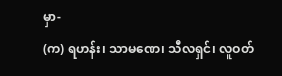မှာ-
(က) ရဟန်း၊ သာမဏေ၊ သီလရှင်၊ လူဝတ်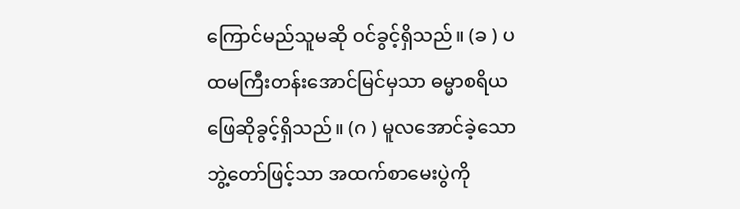ကြောင်မည်သူမဆို ဝင်ခွင့်ရှိသည်။ (ခ ) ပထမကြီးတန်းအောင်မြင်မှသာ ဓမ္မာစရိယဖြေဆိုခွင့်ရှိသည်။ (ဂ ) မူလအောင်ခဲ့သော ဘွဲ့တော်ဖြင့်သာ အထက်စာမေးပွဲကို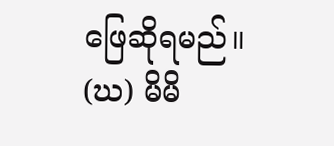ဖြေဆိုရမည်။ (ဃ) မိမိ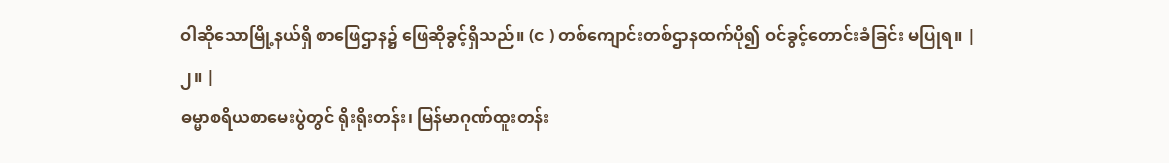ဝါဆိုသောမြို့နယ်ရှိ စာဖြေဌာန၌ ဖြေဆိုခွင့်ရှိသည်။ (င ) တစ်ကျောင်းတစ်ဌာနထက်ပို၍ ဝင်ခွင့်တောင်းခံခြင်း မပြုရ။ |
၂။ |
ဓမ္မာစရိယစာမေးပွဲတွင် ရိုးရိုးတန်း၊ မြန်မာဂုဏ်ထူးတန်း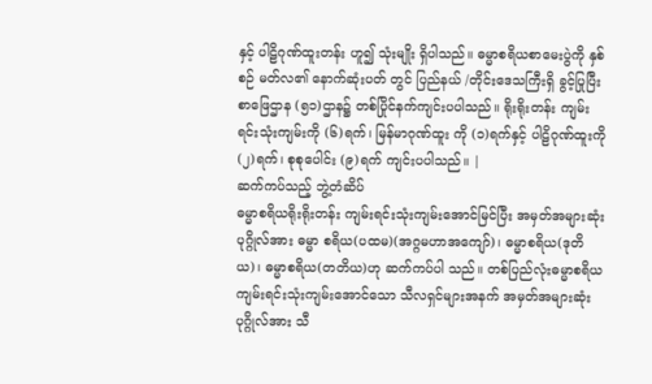နှင့် ပါဠိဂုဏ်ထူးတန်း ဟူ၍ သုံးမျိုး ရှိပါသည်။ ဓမ္မာစရိယစာမေးပွဲကို နှစ်စဉ် မတ်လ၏ နောက်ဆုံးပတ် တွင် ပြည်နယ် /တိုင်းဒေသကြီးရှိ ခွင့်ပြုပြီးစာဖြေဌာန (၅၁)ဌာန၌ တစ်ပြိုင်နက်ကျင်းပပါသည်။ ရိုးရိုးတန်း ကျမ်းရင်းသုံးကျမ်းကို (၆)ရက်၊ မြန်မာဂုဏ်ထူး ကို (၁)ရက်နှင့် ပါဠိဂုဏ်ထူးကို (၂)ရက်၊ စုစုပေါင်း (၉)ရက် ကျင်းပပါသည်။ |
ဆက်ကပ်သည့် ဘွဲ့တံဆိပ်
ဓမ္မာစရိယရိုးရိုးတန်း ကျမ်းရင်းသုံးကျမ်းအောင်မြင်ပြီး အမှတ်အများဆုံးပုဂ္ဂိုလ်အား ဓမ္မာ စရိယ(ပထမ)(အဂ္ဂမဟာအကျော်)၊ ဓမ္မာစရိယ(ဒုတိယ)၊ ဓမ္မာစရိယ(တတိယ)ဟု ဆက်ကပ်ပါ သည်။ တစ်ပြည်လုံးဓမ္မာစရိယကျမ်းရင်းသုံးကျမ်းအောင်သော သီလရှင်များအနက် အမှတ်အများဆုံး ပုဂ္ဂိုလ်အား သီ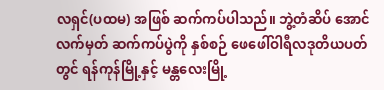လရှင်(ပထမ) အဖြစ် ဆက်ကပ်ပါသည်။ ဘွဲ့တံဆိပ် အောင်လက်မှတ် ဆက်ကပ်ပွဲကို နှစ်စဉ် ဖေဖေါ်ဝါရီလဒုတိယပတ်တွင် ရန်ကုန်မြို့နှင့် မန္တလေးမြို့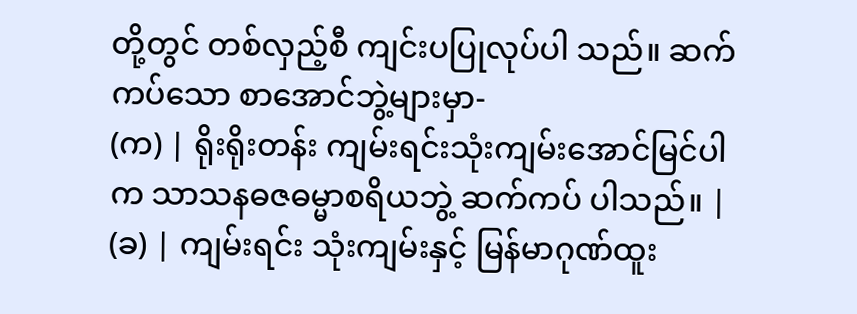တို့တွင် တစ်လှည့်စီ ကျင်းပပြုလုပ်ပါ သည်။ ဆက်ကပ်သော စာအောင်ဘွဲ့များမှာ-
(က) | ရိုးရိုးတန်း ကျမ်းရင်းသုံးကျမ်းအောင်မြင်ပါက သာသနဓဇဓမ္မာစရိယဘွဲ့ ဆက်ကပ် ပါသည်။ |
(ခ) | ကျမ်းရင်း သုံးကျမ်းနှင့် မြန်မာဂုဏ်ထူး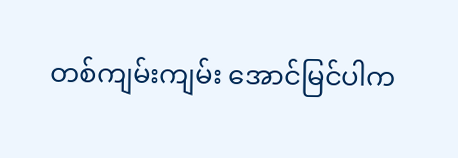တစ်ကျမ်းကျမ်း အောင်မြင်ပါက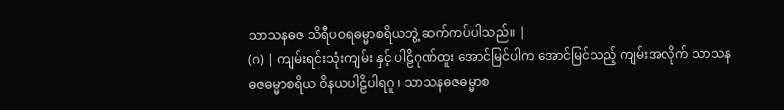သာသနဓဇ သိရီပဝရဓမ္မာစရိယဘွဲ့ ဆက်ကပ်ပါသည်။ |
(ဂ) | ကျမ်းရင်းသုံးကျမ်း နှင့် ပါဠိဂုဏ်ထူး အောင်မြင်ပါက အောင်မြင်သည့် ကျမ်းအလိုက် သာသနဓဇဓမ္မာစရိယ ဝိနယပါဠိပါရဂူ ၊ သာသနဓဇဓမ္မာစ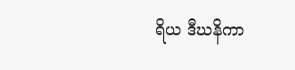ရိယ ဒီဃနိကာ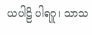ယပါဠိ ပါရဂူ၊ သာသ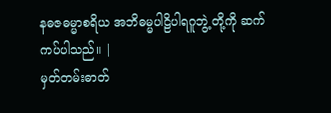နဓဇဓမ္မာစရိယ အဘိဓမ္မပါဠိပါရဂူဘွဲ့ တို့ကို ဆက်ကပ်ပါသည်။ |
မှတ်တမ်းဓာတ်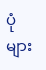ပုံများ